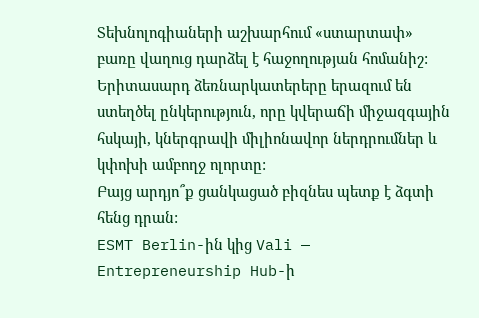Տեխնոլոգիաների աշխարհում «ստարտափ» բառը վաղուց դարձել է հաջողության հոմանիշ: Երիտասարդ ձեռնարկատերերը երազում են ստեղծել ընկերություն, որը կվերաճի միջազգային հսկայի, կներգրավի միլիոնավոր ներդրումներ և կփոխի ամբողջ ոլորտը:
Բայց արդյո՞ք ցանկացած բիզնես պետք է ձգտի հենց դրան:
ESMT Berlin-ին կից Vali — Entrepreneurship Hub-ի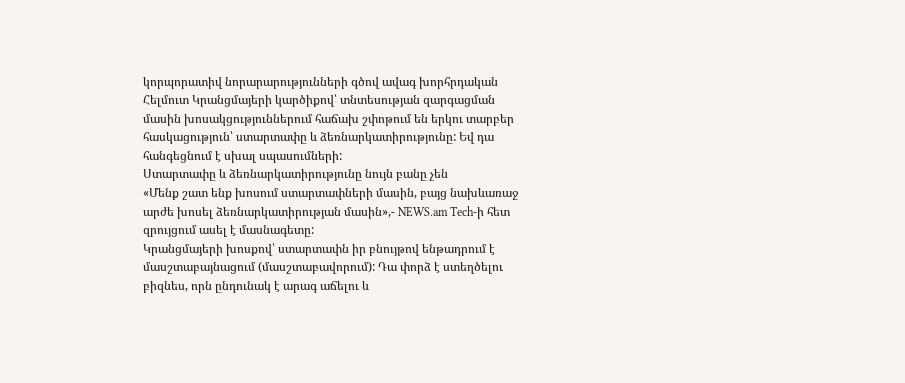կորպորատիվ նորարարությունների գծով ավագ խորհրդական Հելմուտ Կրանցմայերի կարծիքով՝ տնտեսության զարգացման մասին խոսակցություններում հաճախ շփոթում են երկու տարբեր հասկացություն՝ ստարտափը և ձեռնարկատիրությունը: Եվ դա հանգեցնում է սխալ սպասումների:
Ստարտափը և ձեռնարկատիրությունը նույն բանը չեն
«Մենք շատ ենք խոսում ստարտափների մասին, բայց նախևառաջ արժե խոսել ձեռնարկատիրության մասին»,- NEWS.am Tech-ի հետ զրույցում ասել է մասնագետը:
Կրանցմայերի խոսքով՝ ստարտափն իր բնույթով ենթադրում է մասշտաբայնացում (մասշտաբավորում): Դա փորձ է ստեղծելու բիզնես, որն ընդունակ է արագ աճելու և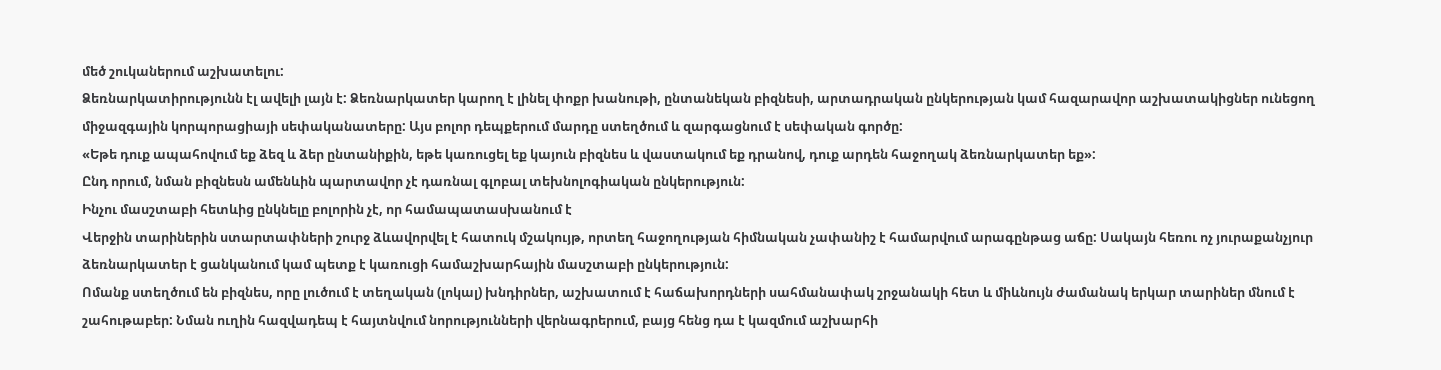մեծ շուկաներում աշխատելու:
Ձեռնարկատիրությունն էլ ավելի լայն է: Ձեռնարկատեր կարող է լինել փոքր խանութի, ընտանեկան բիզնեսի, արտադրական ընկերության կամ հազարավոր աշխատակիցներ ունեցող միջազգային կորպորացիայի սեփականատերը: Այս բոլոր դեպքերում մարդը ստեղծում և զարգացնում է սեփական գործը:
«Եթե դուք ապահովում եք ձեզ և ձեր ընտանիքին, եթե կառուցել եք կայուն բիզնես և վաստակում եք դրանով, դուք արդեն հաջողակ ձեռնարկատեր եք»:
Ընդ որում, նման բիզնեսն ամենևին պարտավոր չէ դառնալ գլոբալ տեխնոլոգիական ընկերություն:
Ինչու մասշտաբի հետևից ընկնելը բոլորին չէ, որ համապատասխանում է
Վերջին տարիներին ստարտափների շուրջ ձևավորվել է հատուկ մշակույթ, որտեղ հաջողության հիմնական չափանիշ է համարվում արագընթաց աճը: Սակայն հեռու ոչ յուրաքանչյուր ձեռնարկատեր է ցանկանում կամ պետք է կառուցի համաշխարհային մասշտաբի ընկերություն:
Ոմանք ստեղծում են բիզնես, որը լուծում է տեղական (լոկալ) խնդիրներ, աշխատում է հաճախորդների սահմանափակ շրջանակի հետ և միևնույն ժամանակ երկար տարիներ մնում է շահութաբեր: Նման ուղին հազվադեպ է հայտնվում նորությունների վերնագրերում, բայց հենց դա է կազմում աշխարհի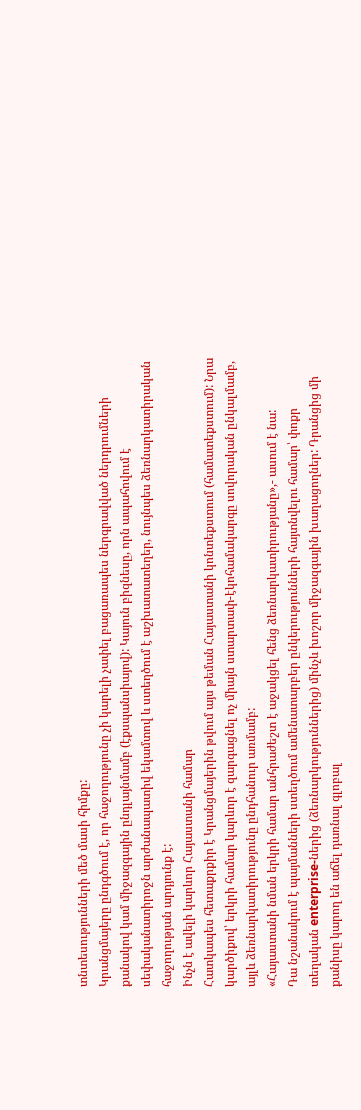տնտեսությունների մեծ մասի հիմքը:
Կրանցմայերը ընդգծում է, որ հաջողությունը չի կարելի չափել բացառապես ներգրավված ներդրումների քանակով կամ միջազգային ընդլայնմամբ (էքսպանսիայով): Կայուն բիզնեսը, որն ապահովում է սեփականատիրոջն արժանապատիվ եկամտով և ստեղծում է աշխատատեղեր, նույնպես ձեռնարկատիրական հաջողության արդյունք է:
Ինչն է ավելի կարևոր Հայաստանի համար
Հատկապես հետաքրքիր է Կրանցմայերին թվում այս թեման Հայաստանի կոնտեքստում (համատեքստում): Նրա կարծիքով՝ երկրի համար կարևոր է զարգացնել ոչ միայն ստարտափ-էկոհամակարգը սովորական ընկալմամբ, այլև ձեռնարկատիրությունը ընդհանուր առմամբ:
«Հայաստանի նման երկրի համար անհրաժեշտ է աջակցել հենց ձեռնարկատիրությանը»,- ասում է նա:
Դա նշանակում է պայմանների ստեղծում ամենատարբեր ընկերությունների հայտնվելու համար՝ փոքր տեղական enterprise-ներից (ձեռնարկություններից) մինչև խոշոր միջազգային խաղացողներ: Դրանցից մի քանիսը կարող են աճել դառնալ գլոբալ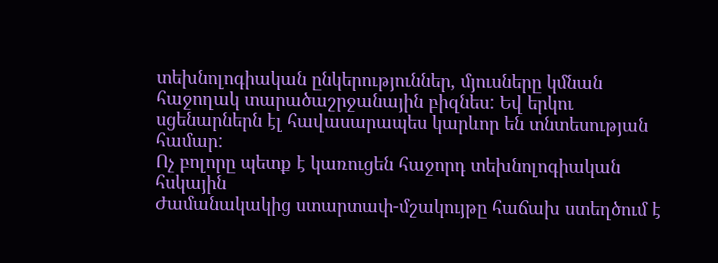տեխնոլոգիական ընկերություններ, մյուսները կմնան հաջողակ տարածաշրջանային բիզնես: Եվ երկու սցենարներն էլ հավասարապես կարևոր են տնտեսության համար:
Ոչ բոլորը պետք է կառուցեն հաջորդ տեխնոլոգիական հսկային
Ժամանակակից ստարտափ-մշակույթը հաճախ ստեղծում է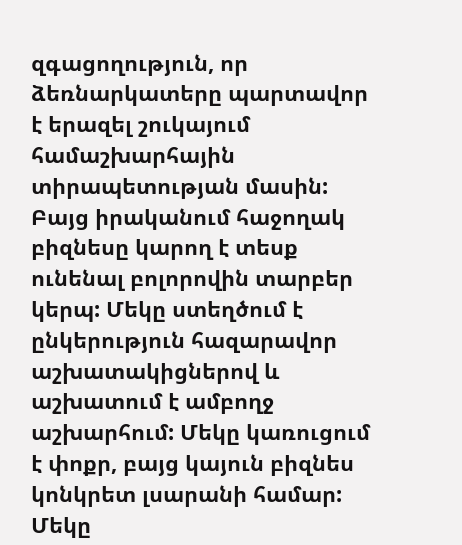զգացողություն, որ ձեռնարկատերը պարտավոր է երազել շուկայում համաշխարհային տիրապետության մասին: Բայց իրականում հաջողակ բիզնեսը կարող է տեսք ունենալ բոլորովին տարբեր կերպ: Մեկը ստեղծում է ընկերություն հազարավոր աշխատակիցներով և աշխատում է ամբողջ աշխարհում: Մեկը կառուցում է փոքր, բայց կայուն բիզնես կոնկրետ լսարանի համար: Մեկը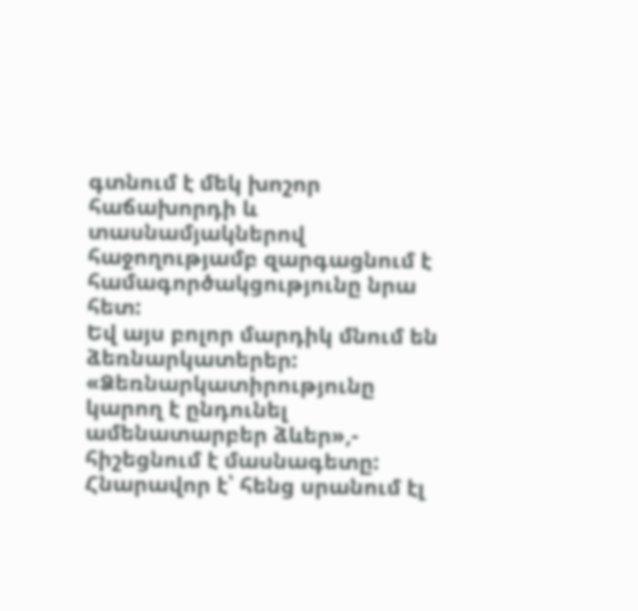գտնում է մեկ խոշոր հաճախորդի և տասնամյակներով հաջողությամբ զարգացնում է համագործակցությունը նրա հետ:
Եվ այս բոլոր մարդիկ մնում են ձեռնարկատերեր:
«Ձեռնարկատիրությունը կարող է ընդունել ամենատարբեր ձևեր»,- հիշեցնում է մասնագետը:
Հնարավոր է՝ հենց սրանում էլ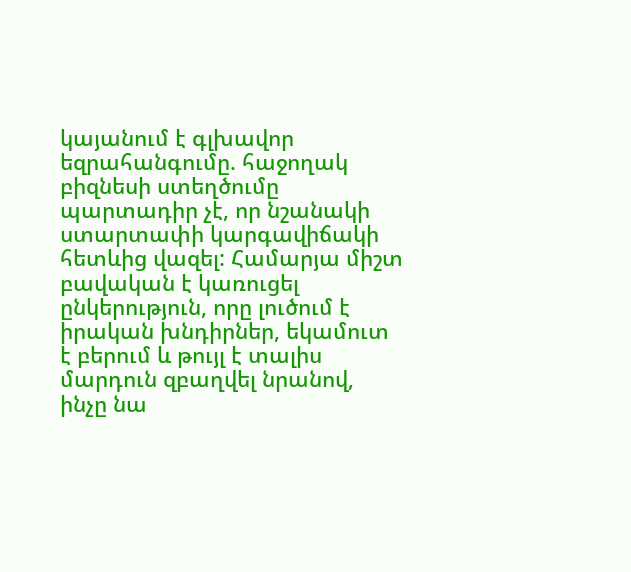կայանում է գլխավոր եզրահանգումը. հաջողակ բիզնեսի ստեղծումը պարտադիր չէ, որ նշանակի ստարտափի կարգավիճակի հետևից վազել: Համարյա միշտ բավական է կառուցել ընկերություն, որը լուծում է իրական խնդիրներ, եկամուտ է բերում և թույլ է տալիս մարդուն զբաղվել նրանով, ինչը նա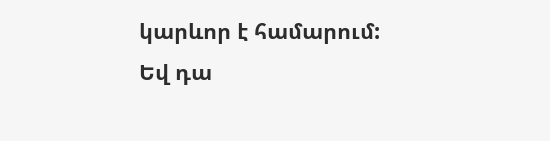կարևոր է համարում:
Եվ դա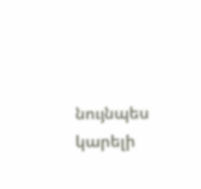նույնպես կարելի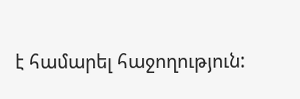է համարել հաջողություն: